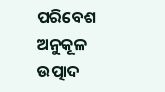ପରିବେଶ ଅନୁକୂଳ ଉତ୍ପାଦ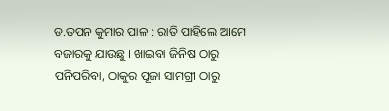ଡ.ତପନ କୁମାର ପାଳ : ରାତି ପାହିଲେ ଆମେ ବଜାରକୁ ଯାଉଛୁ । ଖାଇବା ଜିନିଷ ଠାରୁ ପନିପରିବା, ଠାକୁର ପୂଜା ସାମଗ୍ରୀ ଠାରୁ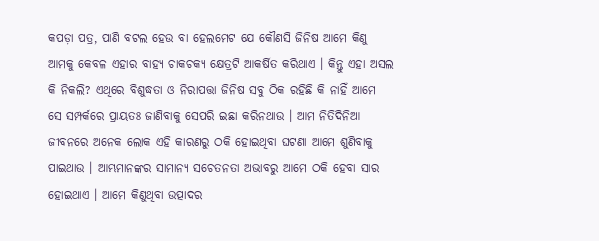କପଡ଼ା ପତ୍ର, ପାଣି ବଟଲ ହେଉ ବା ହେଲମେଟ ଯେ କୌଣସି ଜିନିଷ ଆମେ କିଣୁ ଆମକୁ କେବଳ ଏହାର ବାହ୍ୟ ଚାକଚକ୍ୟ କ୍ଷେତ୍ରଟି ଆକର୍ଷିତ କରିଥାଏ । କିନ୍ତୁ ଏହା ଅସଲ କି ନିକଲି? ଏଥିରେ ବିଶୁଦ୍ଧତା ଓ ନିରାପତ୍ତା ଜିନିଷ ସବୁ ଠିକ ରହିଛି କି ନାହିଁ ଆମେ ସେ ସମ୍ପର୍କରେ ପ୍ରାୟତଃ ଜାଣିବାକୁ ସେପରି ଇଛା କରିନଥାଉ । ଆମ ନିତିଦିନିଆ ଜୀବନରେ ଅନେକ ଲୋକ ଏହି କାରଣରୁ ଠକି ହୋଇଥିବା ଘଟଣା ଆମେ ଶୁଣିବାକୁ ପାଇଥାଉ । ଆମ୍ଭମାନଙ୍କର ସାମାନ୍ୟ ସଚେତନତା ଅଭାବରୁ ଆମେ ଠକି ହେବା ସାର ହୋଇଥାଏ । ଆମେ କିଣୁଥିବା ଉତ୍ପାଦର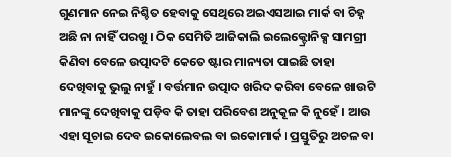ଗୁଣମାନ ନେଇ ନିଶ୍ଚିତ ହେବାକୁ ସେଥିରେ ଅଇଏସଆଇ ମାର୍କ ବା ଚିହ୍ନ ଅଛି ନା ନାହିଁ ପରଖୁ । ଠିକ ସେମିତି ଆଜିକାଲି ଇଲେକ୍ଟ୍ରୋନିକ୍ସ ସାମଗ୍ରୀ କିଣିବା ବେଳେ ଉତ୍ପାଦଟି କେତେ ଷ୍ଟାର ମାନ୍ୟତା ପାଇଛି ତାହା ଦେଖିବାକୁ ଭୁଲୁ ନାହୁଁ । ବର୍ତ୍ତମାନ ଉତ୍ପାଦ ଖରିଦ କରିବା ବେଳେ ଖାଉଟି ମାନଙ୍କୁ ଦେଖିବାକୁ ପଡ଼ିବ କି ତାହା ପରିବେଶ ଅନୁକୂଳ କି ନୁହେଁ । ଆଉ ଏହା ସୂଚାଇ ଦେବ ଇକୋଲେବଲ ବା ଇକୋମାର୍କ । ପ୍ରସ୍ତୁତିରୁ ଅଚଳ ବା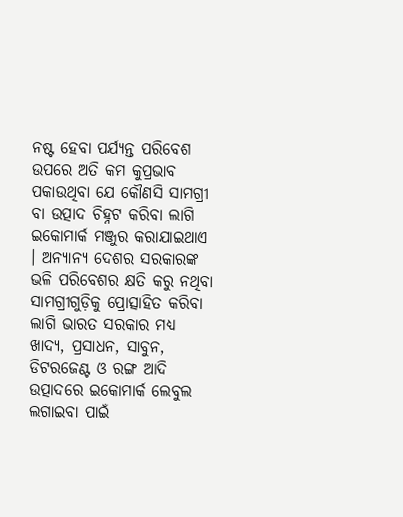ନଷ୍ଟ ହେବା ପର୍ଯ୍ୟନ୍ତ ପରିବେଶ ଉପରେ ଅତି କମ କୁପ୍ରଭାବ ପକାଉଥିବା ଯେ କୌଣସି ସାମଗ୍ରୀ ବା ଉତ୍ପାଦ ଚିହ୍ନଟ କରିବା ଲାଗି ଇକୋମାର୍କ ମଞ୍ଜୁର କରାଯାଇଥାଏ । ଅନ୍ୟାନ୍ୟ ଦେଶର ସରକାରଙ୍କ ଭଳି ପରିବେଶର କ୍ଷତି କରୁ ନଥିବା ସାମଗ୍ରୀଗୁଡ଼ିକୁ ପ୍ରୋତ୍ସାହିତ କରିବା ଲାଗି ଭାରତ ସରକାର ମଧ୍ୟ ଖାଦ୍ୟ, ପ୍ରସାଧନ, ସାବୁନ, ଡିଟରଜେଣ୍ଟ ଓ ରଙ୍ଗ ଆଦି ଉତ୍ପାଦରେ ଇକୋମାର୍କ ଲେବୁଲ ଲଗାଇବା ପାଇଁ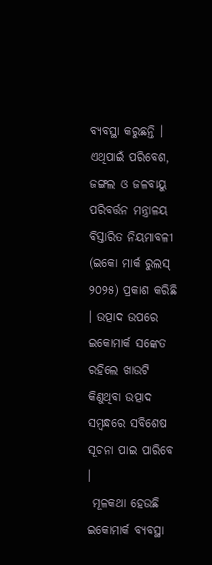ବ୍ୟବସ୍ଥା କରୁଛନ୍ତି । ଏଥିପାଇଁ ପରିବେଶ, ଜଙ୍ଗଲ ଓ ଜଳବାୟୁ ପରିବର୍ତ୍ତନ ମନ୍ତ୍ରାଳୟ ବିସ୍ତାରିତ ନିୟମାବଳୀ (ଇକୋ ମାର୍କ ରୁଲସ୍ ୨୦୨୫) ପ୍ରକାଶ କରିଛି । ଉତ୍ପାଦ ଉପରେ ଇକୋମାର୍କ ସଙ୍କେତ ରହିଲେ ଖାଉଟି କିଣୁଥିବା ଉତ୍ପାଦ ସମ୍ବନ୍ଧରେ ସବିଶେଷ ସୂଚନା ପାଇ ପାରିବେ ।
 ମୂଳକଥା ହେଉଛି ଇକୋମାର୍କ ବ୍ୟବସ୍ଥା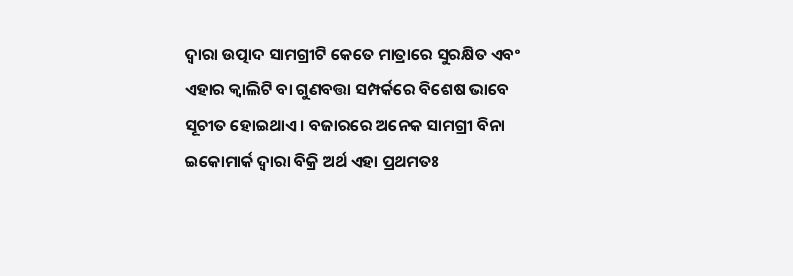ଦ୍ୱାରା ଉତ୍ପାଦ ସାମଗ୍ରୀଟି କେତେ ମାତ୍ରାରେ ସୁରକ୍ଷିତ ଏବଂ ଏହାର କ୍ୱାଲିଟି ବା ଗୁଣବତ୍ତା ସମ୍ପର୍କରେ ବିଶେଷ ଭାବେ ସୂଚୀତ ହୋଇଥାଏ । ବଜାରରେ ଅନେକ ସାମଗ୍ରୀ ବିନା ଇକୋମାର୍କ ଦ୍ୱାରା ବିକ୍ରି ଅର୍ଥ ଏହା ପ୍ରଥମତଃ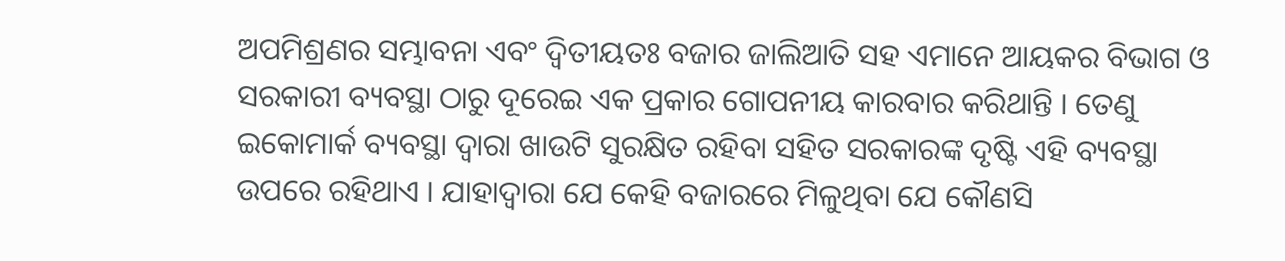ଅପମିଶ୍ରଣର ସମ୍ଭାବନା ଏବଂ ଦ୍ୱିତୀୟତଃ ବଜାର ଜାଲିଆତି ସହ ଏମାନେ ଆୟକର ବିଭାଗ ଓ ସରକାରୀ ବ୍ୟବସ୍ଥା ଠାରୁ ଦୂରେଇ ଏକ ପ୍ରକାର ଗୋପନୀୟ କାରବାର କରିଥାନ୍ତି । ତେଣୁ ଇକୋମାର୍କ ବ୍ୟବସ୍ଥା ଦ୍ୱାରା ଖାଉଟି ସୁରକ୍ଷିତ ରହିବା ସହିତ ସରକାରଙ୍କ ଦୃଷ୍ଟି ଏହି ବ୍ୟବସ୍ଥା ଉପରେ ରହିଥାଏ । ଯାହାଦ୍ୱାରା ଯେ କେହି ବଜାରରେ ମିଳୁଥିବା ଯେ କୌଣସି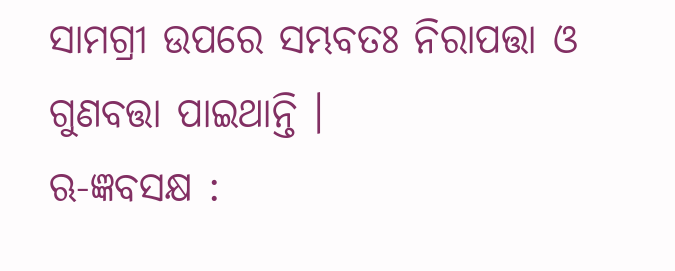ସାମଗ୍ରୀ ଉପରେ ସମ୍ଭବତଃ ନିରାପତ୍ତା ଓ ଗୁଣବତ୍ତା ପାଇଥାନ୍ତି ।
ଋ-ଜ୍ଞବସକ୍ଷ :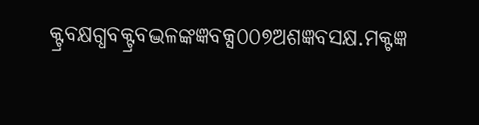କ୍ଟ୍ରବକ୍ଷଗ୍ଧବକ୍ଟ୍ରବଦ୍ଭଳଙ୍କଜ୍ଞବକ୍ସ୦୦୭ଅଶଜ୍ଞବସକ୍ଷ.ମକ୍ଟଜ୍ଞ